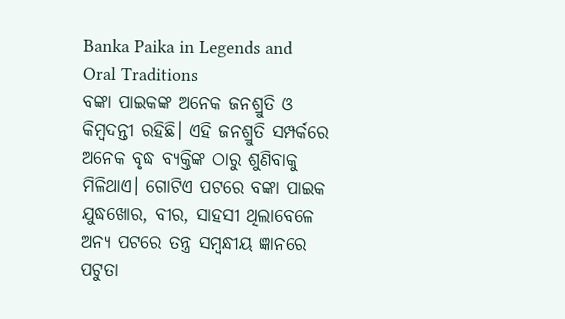Banka Paika in Legends and Oral Traditions
ବଙ୍କା ପାଇକଙ୍କ ଅନେକ ଜନଶ୍ରୁତି ଓ କିମ୍ବଦନ୍ତୀ ରହିଛି। ଏହି ଜନଶ୍ରୁତି ସମ୍ପର୍କରେ ଅନେକ ବୃଦ୍ଧ ବ୍ୟକ୍ତିଙ୍କ ଠାରୁ ଶୁଣିବାକୁ ମିଳିଥାଏ। ଗୋଟିଏ ପଟରେ ବଙ୍କା ପାଇକ ଯୁଦ୍ଧଖୋର, ବୀର, ସାହସୀ ଥିଲାବେଳେ ଅନ୍ୟ ପଟରେ ତନ୍ତ୍ର ସମ୍ବନ୍ଧୀୟ ଜ୍ଞାନରେ ପଟୁତା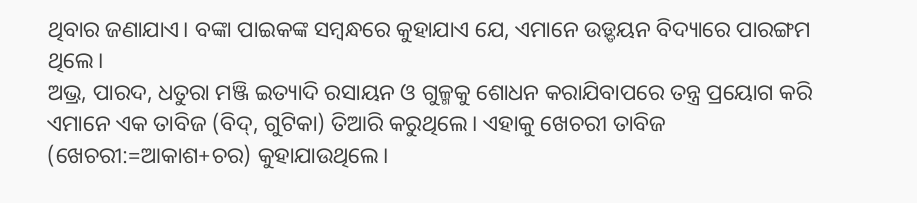ଥିବାର ଜଣାଯାଏ। ବଙ୍କା ପାଇକଙ୍କ ସମ୍ବନ୍ଧରେ କୁହାଯାଏ ଯେ, ଏମାନେ ଉଡ଼୍ଡୟନ ବିଦ୍ୟାରେ ପାରଙ୍ଗମ ଥିଲେ।
ଅଭ୍ର, ପାରଦ, ଧତୁରା ମଞ୍ଜି ଇତ୍ୟାଦି ରସାୟନ ଓ ଗୁଳ୍ମକୁ ଶୋଧନ କରାଯିବାପରେ ତନ୍ତ୍ର ପ୍ରୟୋଗ କରି ଏମାନେ ଏକ ତାବିଜ (ବିଦ୍, ଗୁଟିକା) ତିଆରି କରୁଥିଲେ। ଏହାକୁ ଖେଚରୀ ତାବିଜ (ଖେଚରୀ:=ଆକାଶ+ଚର) କୁହାଯାଉଥିଲେ।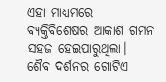ଏହା ମାଧ୍ୟମରେ ବ୍ୟକ୍ତିବିଶେଷର ଆକାଶ ଗମନ ସହଜ ହେଇପାରୁଥିଲା।
ଶୈବ ଦର୍ଶନର ଗୋଟିଏ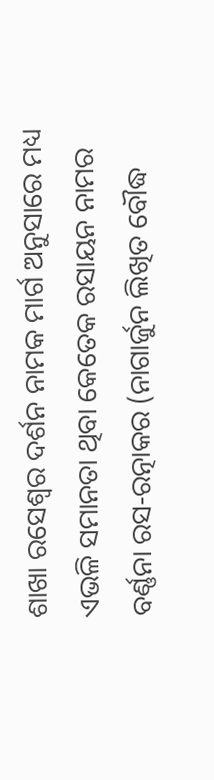ଶାଖା ରସେଶ୍ୱର ଦର୍ଶନ ନାମକ ମାର୍ଗ ଅନୁସାରେ ମଧ୍ୟ ଏଭଳି ସମାନତା ଥିବା କେତେକ ରସାୟନ ନାମର ବର୍ଣ୍ଣନା ରସ-ରତ୍ନାକର (ନାଗାର୍ଜୁନ ଲିଖିତ ବୌଦ୍ଧ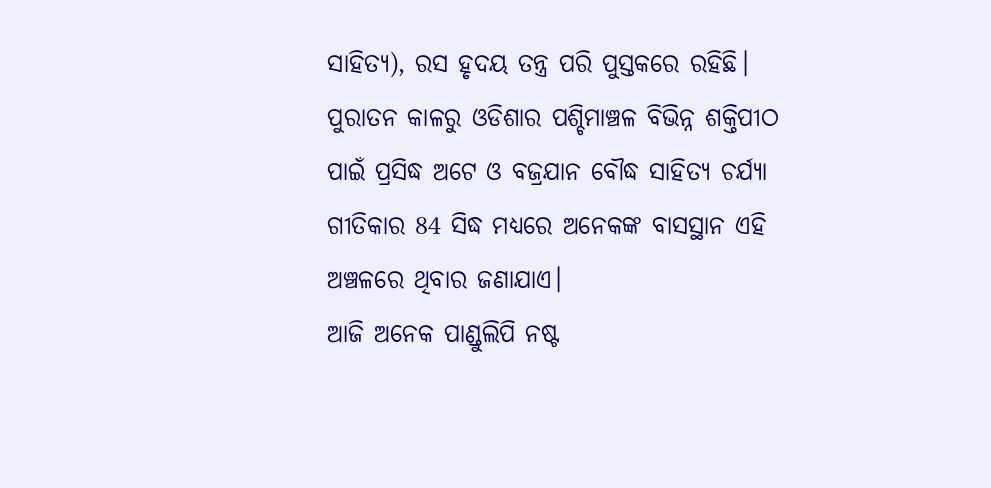ସାହିତ୍ୟ), ରସ ହୃଦୟ ତନ୍ତ୍ର ପରି ପୁସ୍ତକରେ ରହିଛି।
ପୁରାତନ କାଳରୁ ଓଡିଶାର ପଶ୍ଚିମାଞ୍ଚଳ ବିଭିନ୍ନ ଶକ୍ତିପୀଠ ପାଇଁ ପ୍ରସିଦ୍ଧ ଅଟେ ଓ ବଜ୍ରଯାନ ବୌଦ୍ଧ ସାହିତ୍ୟ ଚର୍ଯ୍ୟା ଗୀତିକାର 84 ସିଦ୍ଧ ମଧ୍ୟରେ ଅନେକଙ୍କ ବାସସ୍ଥାନ ଏହି ଅଞ୍ଚଳରେ ଥିବାର ଜଣାଯାଏ।
ଆଜି ଅନେକ ପାଣ୍ଡୁଲିପି ନଷ୍ଟ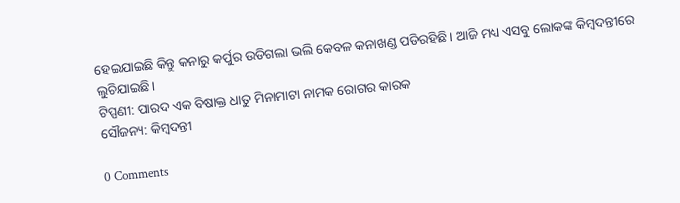ହେଇଯାଇଛି କିନ୍ତୁ କନାରୁ କର୍ପୁର ଉଡିଗଲା ଭଲି କେବଳ କନାଖଣ୍ଡ ପଡିରହିଛି। ଆଜି ମଧ୍ୟ ଏସବୁ ଲୋକଙ୍କ କିମ୍ବଦନ୍ତୀରେ ଲୁଚିଯାଇଛି।
ଟିପ୍ପଣୀ: ପାରଦ ଏକ ବିଷାକ୍ତ ଧାତୁ ମିନାମାଟା ନାମକ ରୋଗର କାରକ
ସୌଜନ୍ୟ: କିମ୍ବଦନ୍ତୀ

0 Comments